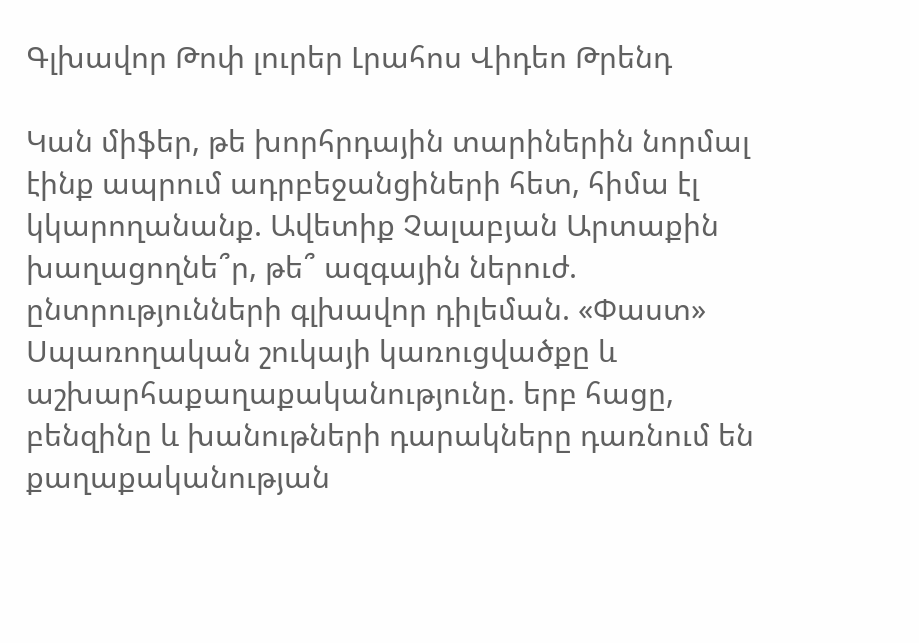Գլխավոր Թոփ լուրեր Լրահոս Վիդեո Թրենդ

Կան միֆեր, թե խորհրդային տարիներին նորմալ էինք ապրում ադրբեջանցիների հետ, հիմա էլ կկարողանանք. Ավետիք Չալաբյան Արտաքին խաղացողնե՞ր, թե՞ ազգային ներուժ. ընտրությունների գլխավոր դիլեման. «Փաստ» Սպառողական շուկայի կառուցվածքը և աշխարհաքաղաքականությունը. երբ հացը, բենզինը և խանութների դարակները դառնում են քաղաքականության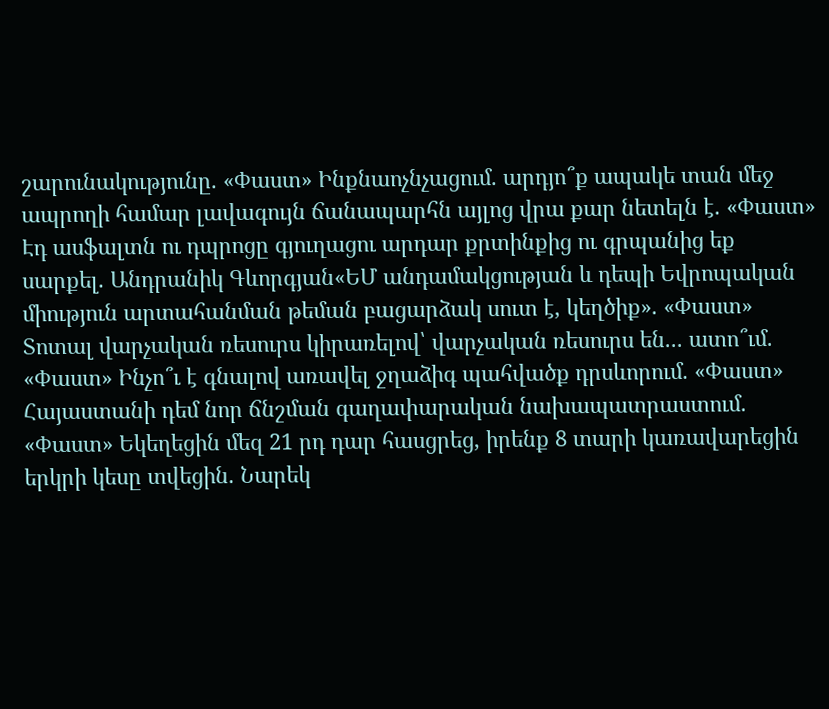շարունակությունը. «Փաստ» Ինքնաոչնչացում. արդյո՞ք ապակե տան մեջ ապրողի համար լավագույն ճանապարհն այլոց վրա քար նետելն է. «Փաստ» Էդ ասֆալտն ու դպրոցը գյուղացու արդար քրտինքից ու գրպանից եք սարքել. Անդրանիկ Գևորգյան«ԵՄ անդամակցության և դեպի Եվրոպական միություն արտահանման թեման բացարձակ սուտ է, կեղծիք». «Փաստ» Տոտալ վարչական ռեսուրս կիրառելով՝ վարչական ռեսուրս են... ատո՞ւմ. «Փաստ» Ինչո՞ւ է գնալով առավել ջղաձիգ պահվածք դրսևորում. «Փաստ» Հայաստանի դեմ նոր ճնշման գաղափարական նախապատրաստում. «Փաստ» Եկեղեցին մեզ 21 րդ դար հասցրեց, իրենք 8 տարի կառավարեցին երկրի կեսը տվեցին. Նարեկ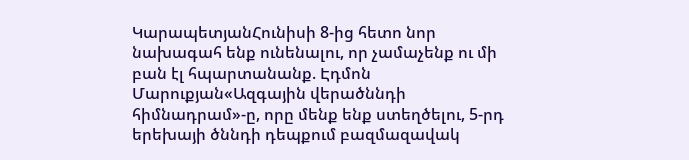ԿարապետյանՀունիսի 8-ից հետո նոր նախագահ ենք ունենալու, որ չամաչենք ու մի բան էլ հպարտանանք. Էդմոն Մարուքյան«Ազգային վերածննդի հիմնադրամ»-ը, որը մենք ենք ստեղծելու, 5-րդ երեխայի ծննդի դեպքում բազմազավակ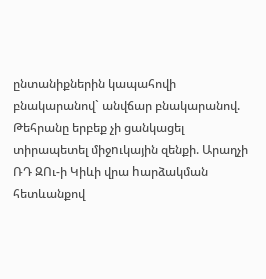ընտանիքներին կապահովի բնակարանով` անվճար բնակարանով. Թեհրանը երբեք չի ցանկացել տիրապետել միջnւկային զենքի. Արաղչի ՌԴ ԶՈւ-ի Կիևի վրա hարձակման հետևանքով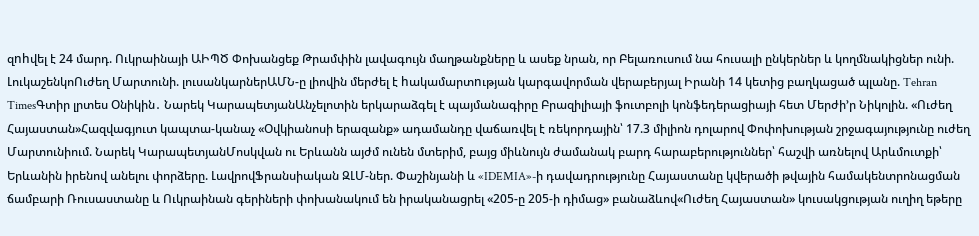զnhվել է 24 մարդ. Ուկրաինայի ԱԻՊԾ Փոխանցեք Թրամփին լավագույն մաղթանքները և ասեք նրան, որ Բելառուսում նա հուսալի ընկերներ և կողմնակիցներ ունի. ԼուկաշենկոՈւժեղ Մարտունի. լուսանկարներԱՄՆ-ը լիովին մերժել է hակամարտnւթյան կարգավորման վերաբերյալ Իրանի 14 կետից բաղկացած պլանը. Tehran TimesԳտիր լրտես Օնիկին․ Նարեկ ԿարապետյանԱնչելոտին երկարաձգել է պայմանագիրը Բրազիլիայի ֆուտբոլի կոնֆեդերացիայի հետ Մերժի’ր Նիկոլին. «Ուժեղ Հայաստան»Հազվագյուտ կապտա-կանաչ «Օվկիանոսի երազանք» ադամանդը վաճառվել է ռեկորդային՝ 17.3 միլիոն դոլարով Փոփոխության շրջագայությունը ուժեղ Մարտունիում. Նարեկ ԿարապետյանՄոսկվան ու Երևանն այժմ ունեն մտերիմ, բայց միևնույն ժամանակ բարդ հարաբերություններ՝ հաշվի առնելով Արևմուտքի՝ Երևանին իրենով անելու փորձերը. ԼավրովՖրանսիական ԶԼՄ-ներ. Փաշինյանի և «IDEMIA»-ի դավադրությունը Հայաստանը կվերածի թվային համակենտրոնացման ճամբարի Ռուսաստանը և Ուկրաինան գերիների փոխանակում են իրականացրել «205-ը 205-ի դիմաց» բանաձևով«Ուժեղ Հայաստան» կուսակցության ուղիղ եթերը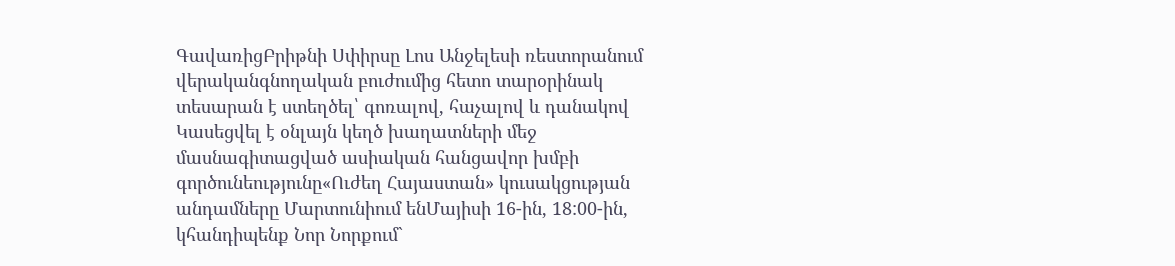ԳավառիցԲրիթնի Սփիրսը Լոս Անջելեսի ռեստորանում վերականգնողական բուժումից հետո տարօրինակ տեսարան է ստեղծել՝ գոռալով, հաչալով և դանակով Կասեցվել է օնլայն կեղծ խաղատների մեջ մասնագիտացված ասիական հանցավոր խմբի գործունեությունը«Ուժեղ Հայաստան» կուսակցության անդամները Մարտունիում ենՄայիսի 16-ին, 18:00-ին, կհանդիպենք Նոր Նորքում`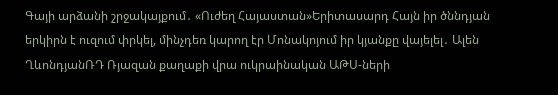Գայի արձանի շրջակայքում․ «Ուժեղ Հայաստան»Երիտասարդ Հայն իր ծննդյան երկիրն է ուզում փրկել, մինչդեռ կարող էր Մոնակոյում իր կյանքը վայելել․ Ալեն ՂևոնդյանՌԴ Ռյազան քաղաքի վրա ուկրաինական ԱԹՍ-ների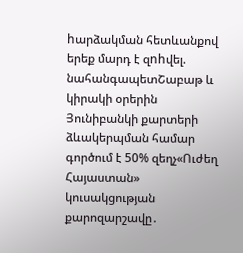hարձակման հետևանքով երեք մարդ է զnhվել. նահանգապետՇաբաթ և կիրակի օրերին Յունիբանկի քարտերի ձևակերպման համար գործում է 50% զեղչ«Ուժեղ Հայաստան» կուսակցության քարոզարշավը․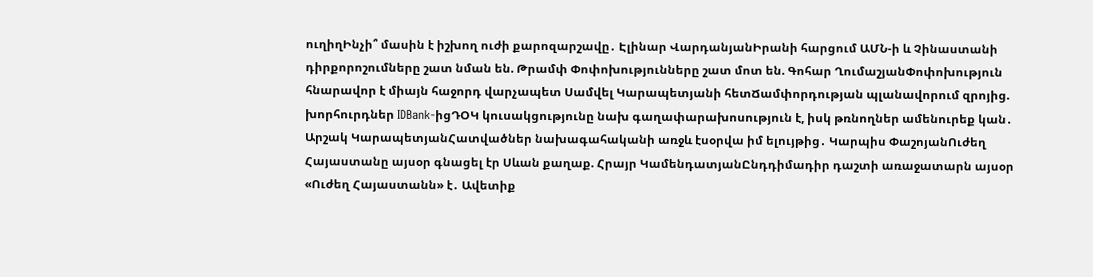ուղիղԻնչի՞ մասին է իշխող ուժի քարոզարշավը․ Էլինար ՎարդանյանԻրանի հարցում ԱՄՆ-ի և Չինաստանի դիրքորոշումները շատ նման են. Թրամփ Փոփոխությունները շատ մոտ են. Գոհար ՂումաշյանՓոփոխություն հնարավոր է միայն հաջորդ վարչապետ Սամվել Կարապետյանի հետՃամփորդության պլանավորում զրոյից. խորհուրդներ IDBank-իցԴՕԿ կուսակցությունը նախ գաղափարախոսություն է, իսկ թռնողներ ամենուրեք կան․ Արշակ ԿարապետյանՀատվածներ նախագահականի առջև էսօրվա իմ ելույթից․ Կարպիս ՓաշոյանՈւժեղ Հայաստանը այսօր գնացել էր Սևան քաղաք. Հրայր ԿամենդատյանԸնդդիմադիր դաշտի առաջատարն այսօր «Ուժեղ Հայաստանն» է․ Ավետիք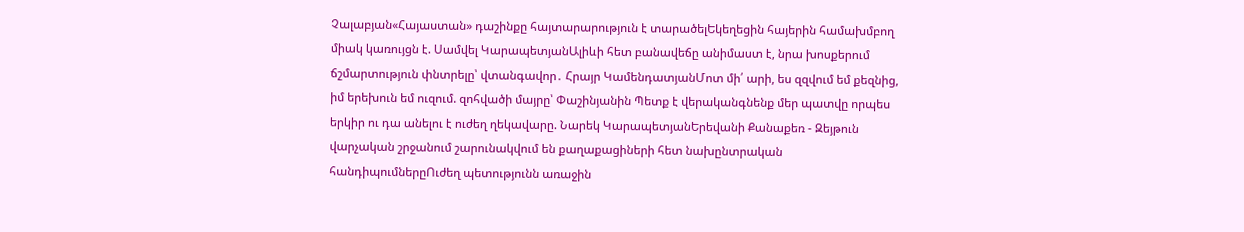Չալաբյան«Հայաստան» դաշինքը հայտարարություն է տարածելԵկեղեցին հայերին համախմբող միակ կառույցն է. Սամվել ԿարապետյանԱլիևի հետ բանավեճը անիմաստ է, նրա խոսքերում ճշմարտություն փնտրելը՝ վտանգավոր․ Հրայր ԿամենդատյանՄոտ մի՛ արի, ես զզվում եմ քեզնից, իմ երեխուն եմ ուզում. զոհվածի մայրը՝ Փաշինյանին Պետք է վերականգնենք մեր պատվը որպես երկիր ու դա անելու է ուժեղ ղեկավարը. Նարեկ ԿարապետյանԵրեվանի Քանաքեռ - Զեյթուն վարչական շրջանում շարունակվում են քաղաքացիների հետ նախընտրական հանդիպումներըՈւժեղ պետությունն առաջին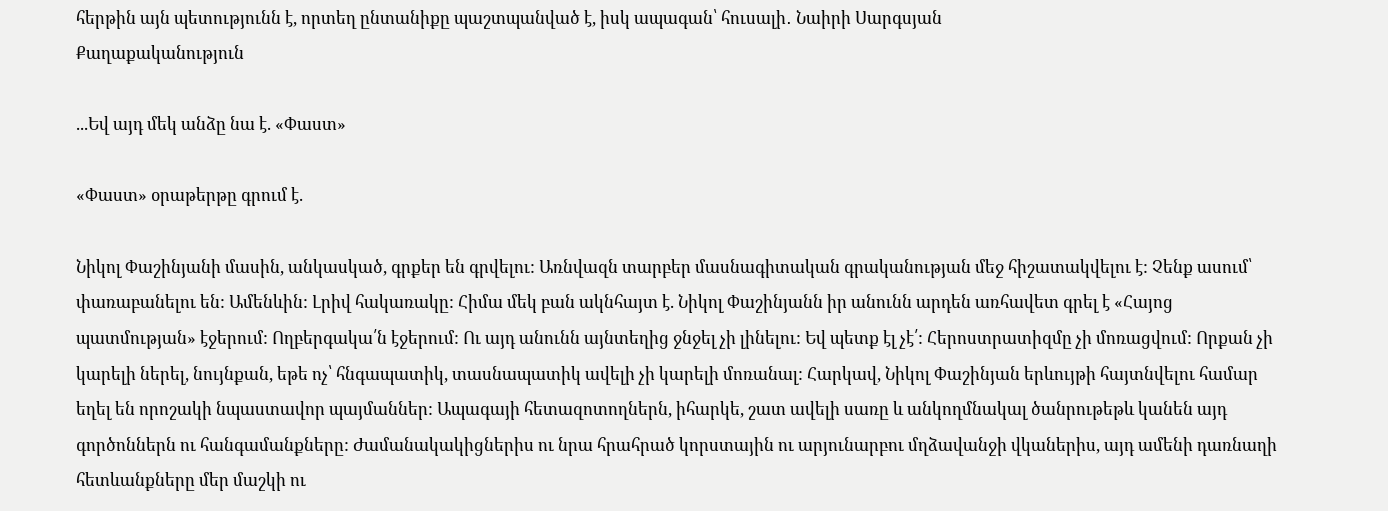հերթին այն պետությունն է, որտեղ ընտանիքը պաշտպանված է, իսկ ապագան՝ հուսալի․ Նաիրի Սարգսյան
Քաղաքականություն

...Եվ այդ մեկ անձը նա է. «Փաստ»

«Փաստ» օրաթերթը գրում է.

Նիկոլ Փաշինյանի մասին, անկասկած, գրքեր են գրվելու: Առնվազն տարբեր մասնագիտական գրականության մեջ հիշատակվելու է: Չենք ասում՝ փառաբանելու են: Ամենևին: Լրիվ հակառակը: Հիմա մեկ բան ակնհայտ է. Նիկոլ Փաշինյանն իր անունն արդեն առհավետ գրել է «Հայոց պատմության» էջերում: Ողբերգակա՛ն էջերում: Ու այդ անունն այնտեղից ջնջել չի լինելու: Եվ պետք էլ չէ՛: Հերոստրատիզմը չի մոռացվում: Որքան չի կարելի ներել, նույնքան, եթե ոչ՝ հնգապատիկ, տասնապատիկ ավելի չի կարելի մոռանալ: Հարկավ, Նիկոլ Փաշինյան երևույթի հայտնվելու համար եղել են որոշակի նպաստավոր պայմաններ: Ապագայի հետազոտողներն, իհարկե, շատ ավելի սառը և անկողմնակալ ծանրութեթև կանեն այդ գործոններն ու հանգամանքները: Ժամանակակիցներիս ու նրա հրահրած կորստային ու արյունարբու մղձավանջի վկաներիս, այդ ամենի դառնաղի հետևանքները մեր մաշկի ու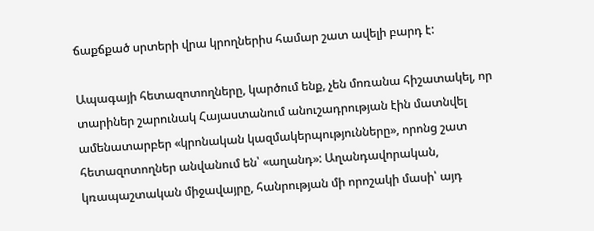ճաքճքած սրտերի վրա կրողներիս համար շատ ավելի բարդ է:

Ապագայի հետազոտողները, կարծում ենք, չեն մոռանա հիշատակել, որ տարիներ շարունակ Հայաստանում անուշադրության էին մատնվել ամենատարբեր «կրոնական կազմակերպությունները», որոնց շատ հետազոտողներ անվանում են՝ «աղանդ»: Աղանդավորական, կռապաշտական միջավայրը, հանրության մի որոշակի մասի՝ այդ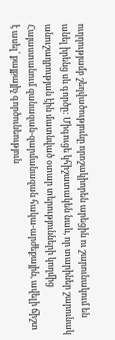ուղղությամբ շեղվածությունը որոշակիորեն արեցին ու շարունակում են անել իրենց սև գործը: Միգուցե կհիշատակեն նաև, որ տարիներ շարունակ անուշադրության էին մատնված օտար տերությունների կողմից Հայաստանում զանազան-զարմանազան հակա-արժեքային, ավելի ճիշտ է ասել՝ քայքայիչ գործունեություն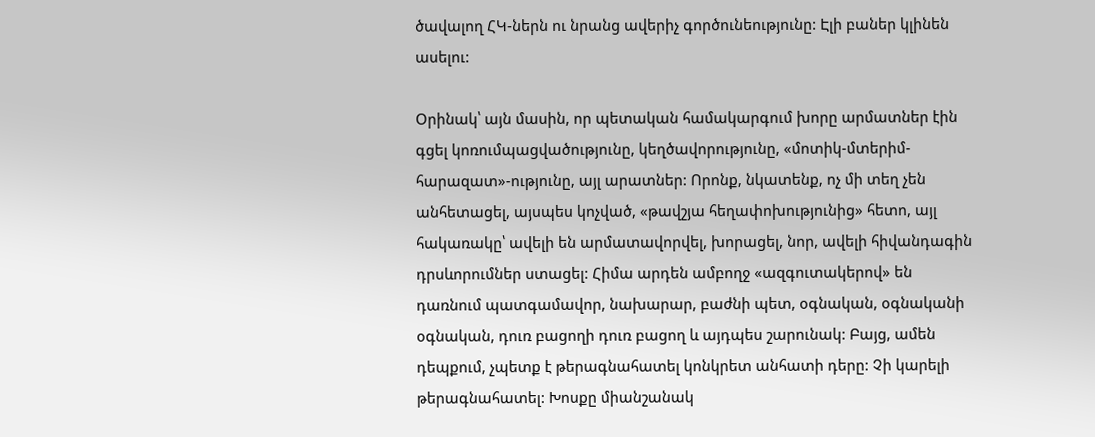ծավալող ՀԿ-ներն ու նրանց ավերիչ գործունեությունը: Էլի բաներ կլինեն ասելու:

Օրինակ՝ այն մասին, որ պետական համակարգում խորը արմատներ էին գցել կոռումպացվածությունը, կեղծավորությունը, «մոտիկ-մտերիմ-հարազատ»-ությունը, այլ արատներ: Որոնք, նկատենք, ոչ մի տեղ չեն անհետացել, այսպես կոչված, «թավշյա հեղափոխությունից» հետո, այլ հակառակը՝ ավելի են արմատավորվել, խորացել, նոր, ավելի հիվանդագին դրսևորումներ ստացել: Հիմա արդեն ամբողջ «ազգուտակերով» են դառնում պատգամավոր, նախարար, բաժնի պետ, օգնական, օգնականի օգնական, դուռ բացողի դուռ բացող և այդպես շարունակ: Բայց, ամեն դեպքում, չպետք է թերագնահատել կոնկրետ անհատի դերը: Չի կարելի թերագնահատել: Խոսքը միանշանակ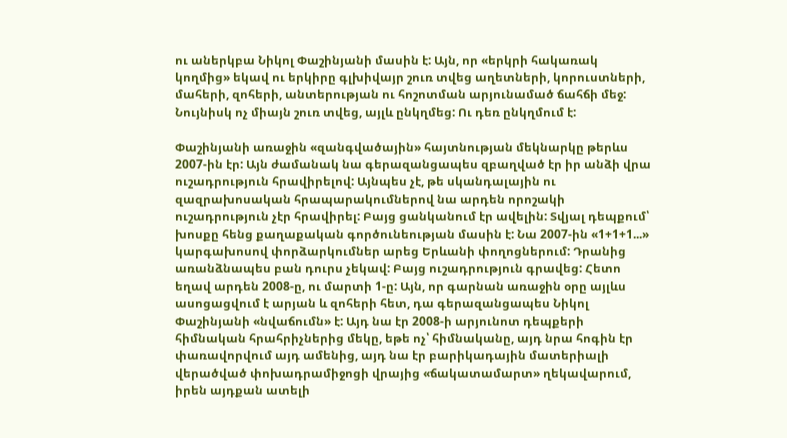ու աներկբա Նիկոլ Փաշինյանի մասին է: Այն, որ «երկրի հակառակ կողմից» եկավ ու երկիրը գլխիվայր շուռ տվեց աղետների, կորուստների, մահերի, զոհերի, անտերության ու հոշոտման արյունամած ճահճի մեջ: Նույնիսկ ոչ միայն շուռ տվեց, այլև ընկղմեց: Ու դեռ ընկղմում է:

Փաշինյանի առաջին «զանգվածային» հայտնության մեկնարկը թերևս 2007-ին էր: Այն ժամանակ նա գերազանցապես զբաղված էր իր անձի վրա ուշադրություն հրավիրելով: Այնպես չէ, թե սկանդալային ու զազրախոսական հրապարակումներով նա արդեն որոշակի ուշադրություն չէր հրավիրել: Բայց ցանկանում էր ավելին: Տվյալ դեպքում՝ խոսքը հենց քաղաքական գործունեության մասին է: Նա 2007-ին «1+1+1...» կարգախոսով փորձարկումներ արեց Երևանի փողոցներում: Դրանից առանձնապես բան դուրս չեկավ: Բայց ուշադրություն գրավեց: Հետո եղավ արդեն 2008-ը, ու մարտի 1-ը: Այն, որ գարնան առաջին օրը այլևս ասոցացվում է արյան և զոհերի հետ, դա գերազանցապես Նիկոլ Փաշինյանի «նվաճումն» է: Այդ նա էր 2008-ի արյունոտ դեպքերի հիմնական հրահրիչներից մեկը, եթե ոչ՝ հիմնականը, այդ նրա հոգին էր փառավորվում այդ ամենից, այդ նա էր բարիկադային մատերիալի վերածված փոխադրամիջոցի վրայից «ճակատամարտ» ղեկավարում, իրեն այդքան ատելի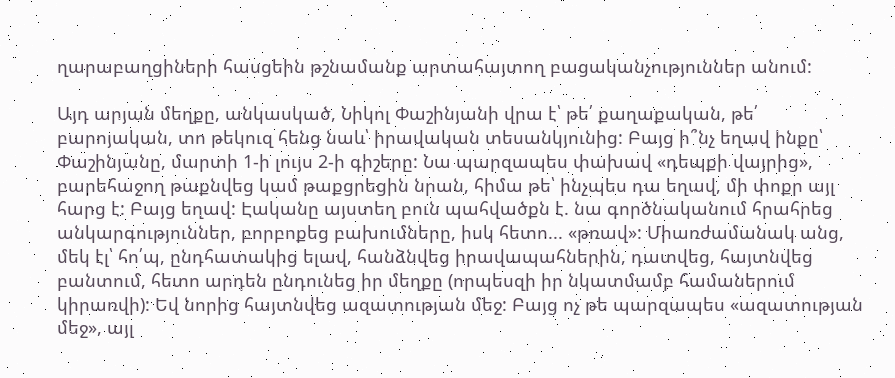ղարաբաղցիների հասցեին թշնամանք արտահայտող բացականչություններ անում:

Այդ արյան մեղքը, անկասկած, Նիկոլ Փաշինյանի վրա է՝ թե՛ քաղաքական, թե՛ բարոյական, տո թեկուզ հենց նաև՝ իրավական տեսանկյունից: Բայց ի՞նչ եղավ ինքը՝ Փաշինյանը, մարտի 1-ի լույս 2-ի գիշերը: Նա պարզապես փախավ «դեպքի վայրից», բարեհաջող թաքնվեց կամ թաքցրեցին նրան, հիմա թե՝ ինչպես դա եղավ, մի փոքր այլ հարց է: Բայց եղավ: Էականը այստեղ բուն պահվածքն է. նա գործնականում հրահրեց անկարգություններ, բորբոքեց բախումները, իսկ հետո... «թռավ»: Միառժամանակ անց, մեկ էլ՝ հո՛պ, ընդհատակից ելավ, հանձնվեց իրավապահներին, դատվեց, հայտնվեց բանտում, հետո արդեն ընդունեց իր մեղքը (որպեսզի իր նկատմամբ համաներում կիրառվի): Եվ նորից հայտնվեց ազատության մեջ: Բայց ոչ թե պարզապես «ազատության մեջ», այլ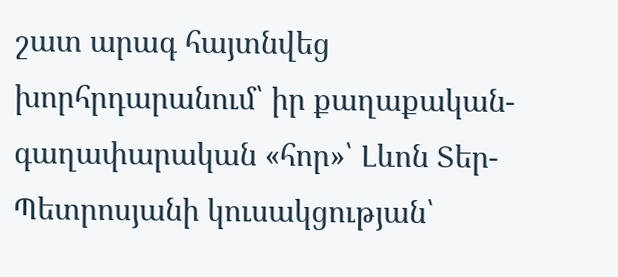շատ արագ հայտնվեց խորհրդարանում՝ իր քաղաքական-գաղափարական «հոր»՝ Լևոն Տեր-Պետրոսյանի կուսակցության՝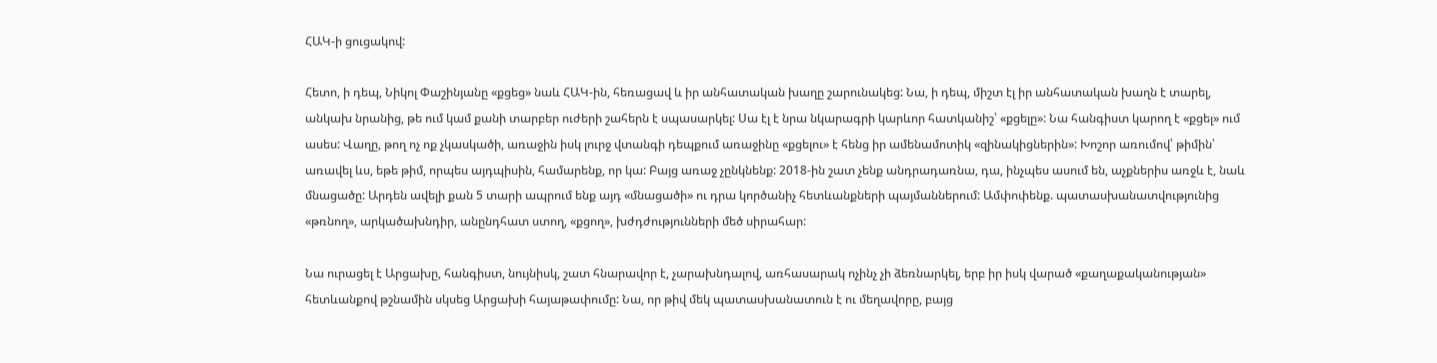ՀԱԿ-ի ցուցակով:

Հետո, ի դեպ, Նիկոլ Փաշինյանը «քցեց» նաև ՀԱԿ-ին, հեռացավ և իր անհատական խաղը շարունակեց: Նա, ի դեպ, միշտ էլ իր անհատական խաղն է տարել, անկախ նրանից, թե ում կամ քանի տարբեր ուժերի շահերն է սպասարկել: Սա էլ է նրա նկարագրի կարևոր հատկանիշ՝ «քցելը»: Նա հանգիստ կարող է «քցել» ում ասես: Վաղը, թող ոչ ոք չկասկածի, առաջին իսկ լուրջ վտանգի դեպքում առաջինը «քցելու» է հենց իր ամենամոտիկ «զինակիցներին»: Խոշոր առումով՝ թիմին՝ առավել ևս, եթե թիմ, որպես այդպիսին, համարենք, որ կա: Բայց առաջ չընկնենք: 2018-ին շատ չենք անդրադառնա, դա, ինչպես ասում են, աչքներիս առջև է, նաև մնացածը: Արդեն ավելի քան 5 տարի ապրում ենք այդ «մնացածի» ու դրա կործանիչ հետևանքների պայմաններում: Ամփոփենք. պատասխանատվությունից «թռնող», արկածախնդիր, անընդհատ ստող, «քցող», խժդժությունների մեծ սիրահար:

Նա ուրացել է Արցախը, հանգիստ, նույնիսկ, շատ հնարավոր է, չարախնդալով, առհասարակ ոչինչ չի ձեռնարկել, երբ իր իսկ վարած «քաղաքականության» հետևանքով թշնամին սկսեց Արցախի հայաթափումը: Նա, որ թիվ մեկ պատասխանատուն է ու մեղավորը, բայց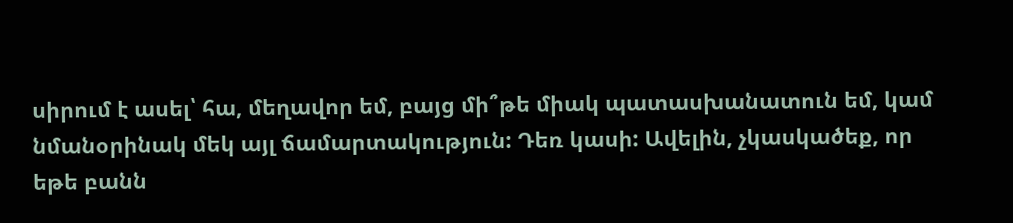սիրում է ասել՝ հա, մեղավոր եմ, բայց մի՞թե միակ պատասխանատուն եմ, կամ նմանօրինակ մեկ այլ ճամարտակություն: Դեռ կասի: Ավելին, չկասկածեք, որ եթե բանն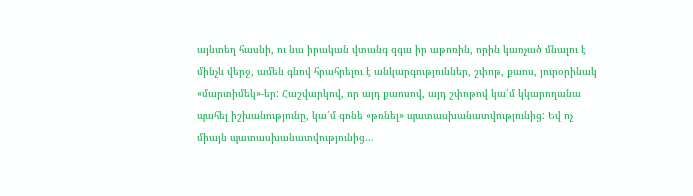այնտեղ հասնի, ու նա իրական վտանգ զգա իր աթոռին, որին կառչած մնալու է մինչև վերջ, ամեն գնով հրահրելու է անկարգություններ, շփոթ, քաոս, յուրօրինակ «մարտիմեկ»-եր: Հաշվարկով, որ այդ քաոսով, այդ շփոթով կա՛մ կկարողանա պահել իշխանությունը, կա՛մ գոնե «թռնել» պատասխանատվությունից: Եվ ոչ միայն պատասխանատվությունից...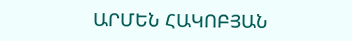ԱՐՄԵՆ ՀԱԿՈԲՅԱՆ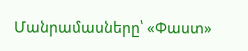Մանրամասները՝ «Փաստ»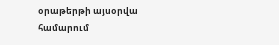օրաթերթի այսօրվա համարում